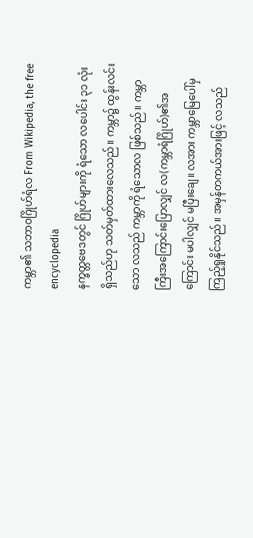ကမ္ဘာ၏ သဘာဝဂြိုဟ်ရံလ From Wikipedia, the free encyclopedia
နက္ခတ္တဗေဒတွင် ဂြိုဟ်များကို ရံသော လပေါင်း ၃၁ လုံးရှိသည်ဟု သတ်မှတ်ထားလေသည်။ ကမ္ဘာ၌ ထွန်းလင်းသော လသည် ကမ္ဘာကို ရံသောလ ဖြစ်သည်။ ကမ္ဘာကြီးအကြောင်းပြောလျှင် လ(ကမ္ဘာရံဂြိုဟ်)၏အကြောင်း မပါလျှင် မပြီးချေ။ လအား ကမ္ဘာမြေပေါ်မှ ကြည့်ရှုနိုင်သည်။ အမှန်တကယ်အားဖြင့် လသည်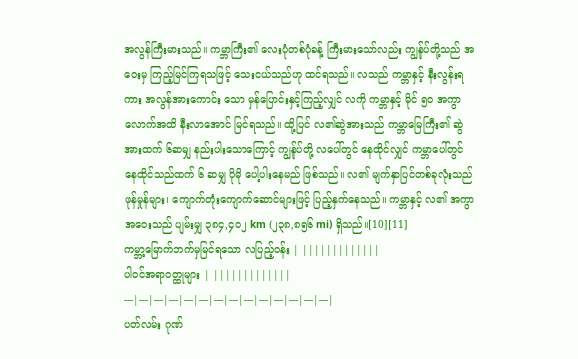အလွန်ကြီးမားသည်။ ကမ္ဘာကြီး၏ လေးပုံတစ်ပုံခန့် ကြီးမားသော်လည်း ကျွန်ုပ်တို့သည် အဝေးမှ ကြည့်မြင်ကြရသဖြင့် သေးငယ်သည်ဟု ထင်ရသည်။ လသည် ကမ္ဘာနှင့် နီးလွန်းရကား အလွန်အားကောင်း သော မှန်ပြောင်းနှင့်ကြည့်လျှင် လကို ကမ္ဘာနှင့် မိုင် ၅ဝ အကွာလောက်အထိ နီးလာအောင် မြင်ရသည်။ ထို့ပြင် လ၏ဆွဲအားသည် ကမ္ဘာမြေကြီး၏ ဆွဲအားထက် ၆ဆမျှ နည်းပါးသောကြောင့် ကျွန်ုပ်တို့ လပေါ်တွင် နေထိုင်လျှင် ကမ္ဘာပေါ်တွင် နေထိုင်သည်ထက် ၆ ဆမျှ ပိုမို ပေါ့ပါးနေမည် ဖြစ်သည်။ လ၏ မျက်နှာပြင်တစ်ခုလုံးသည် ဖုန်မှုန်များ၊ ကျောက်တုံးကျောက်ဆောင်များဖြင့် ပြည့်နှက်နေသည်။ ကမ္ဘာနှင့် လ၏ အကွာအဝေးသည် ပျမ်းမျှ ၃၈၄,၄၀၂ km (၂၃၈,၈၅၆ mi) ရှိသည်။[10][11]
ကမ္ဘာ့မြောက်ဘက်မှမြင်ရသော လပြည့်ဝန်း | |||||||||||||
ပါဝင်အရာဝတ္ထုများ | |||||||||||||
---|---|---|---|---|---|---|---|---|---|---|---|---|---|
ပတ်လမ်း ဂုဏ်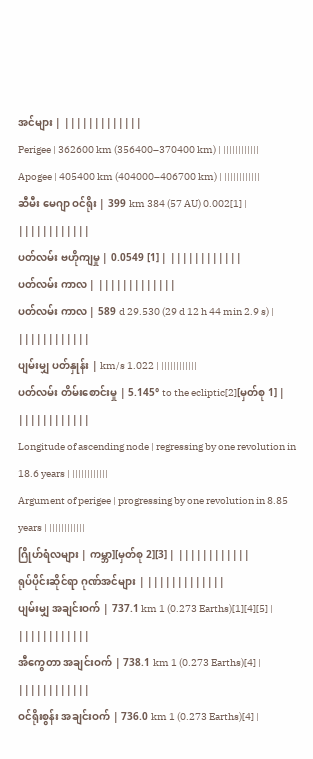အင်များ | |||||||||||||
Perigee | 362600 km (356400–370400 km) | ||||||||||||
Apogee | 405400 km (404000–406700 km) | ||||||||||||
ဆီမီး မေဂျာ ဝင်ရိုး | 399 km 384 (57 AU) 0.002[1] | ||||||||||||
ပတ်လမ်း ဗဟိုကျမှု | 0.0549 [1] | ||||||||||||
ပတ်လမ်း ကာလ | |||||||||||||
ပတ်လမ်း ကာလ | 589 d 29.530 (29 d 12 h 44 min 2.9 s) | ||||||||||||
ပျမ်းမျှ ပတ်နှုန်း | km/s 1.022 | ||||||||||||
ပတ်လမ်း တိမ်းစောင်းမှု | 5.145° to the ecliptic[2][မှတ်စု 1] | ||||||||||||
Longitude of ascending node | regressing by one revolution in 18.6 years | ||||||||||||
Argument of perigee | progressing by one revolution in 8.85 years | ||||||||||||
ဂြိုဟ်ရံလများ | ကမ္ဘာ][မှတ်စု 2][3] | ||||||||||||
ရုပ်ပိုင်းဆိုင်ရာ ဂုဏ်အင်များ | |||||||||||||
ပျမ်းမျှ အချင်းဝက် | 737.1 km 1 (0.273 Earths)[1][4][5] | ||||||||||||
အီကွေတာ အချင်းဝက် | 738.1 km 1 (0.273 Earths)[4] | ||||||||||||
ဝင်ရိုးစွန်း အချင်းဝက် | 736.0 km 1 (0.273 Earths)[4] |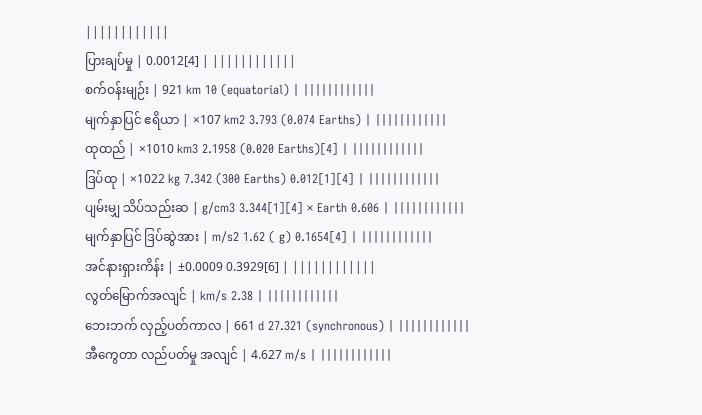||||||||||||
ပြားချပ်မှု | 0.0012[4] | ||||||||||||
စက်ဝန်းမျဉ်း | 921 km 10 (equatorial) | ||||||||||||
မျက်နှာပြင် ဧရိယာ | ×107 km2 3.793 (0.074 Earths) | ||||||||||||
ထုထည် | ×1010 km3 2.1958 (0.020 Earths)[4] | ||||||||||||
ဒြပ်ထု | ×1022 kg 7.342 (300 Earths) 0.012[1][4] | ||||||||||||
ပျမ်းမျှ သိပ်သည်းဆ | g/cm3 3.344[1][4] × Earth 0.606 | ||||||||||||
မျက်နှာပြင် ဒြပ်ဆွဲအား | m/s2 1.62 ( g) 0.1654[4] | ||||||||||||
အင်နားရှားကိန်း | ±0.0009 0.3929[6] | ||||||||||||
လွတ်မြောက်အလျင် | km/s 2.38 | ||||||||||||
ဘေးဘက် လှည့်ပတ်ကာလ | 661 d 27.321 (synchronous) | ||||||||||||
အီကွေတာ လည်ပတ်မှု အလျင် | 4.627 m/s | ||||||||||||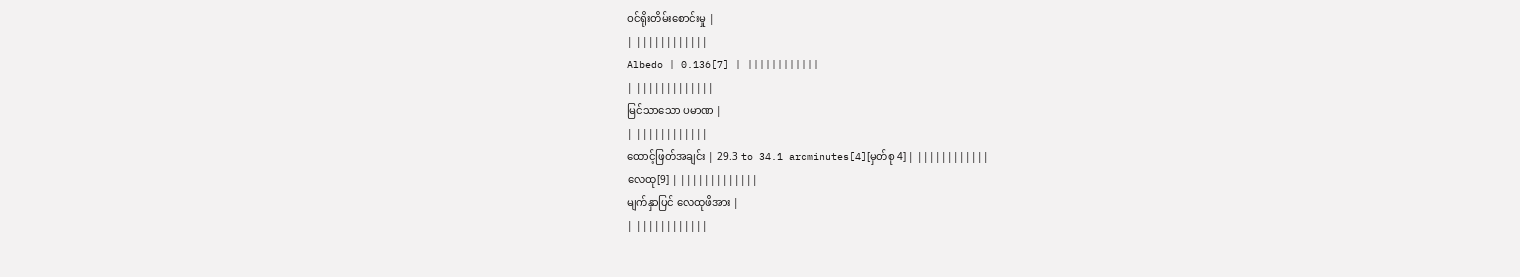ဝင်ရိုးတိမ်းစောင်းမှု |
| ||||||||||||
Albedo | 0.136[7] | ||||||||||||
| |||||||||||||
မြင်သာသော ပမာဏ |
| ||||||||||||
ထောင့်ဖြတ်အချင်း | 29.3 to 34.1 arcminutes[4][မှတ်စု 4] | ||||||||||||
လေထု[9] | |||||||||||||
မျက်နှာပြင် လေထုဖိအား |
| ||||||||||||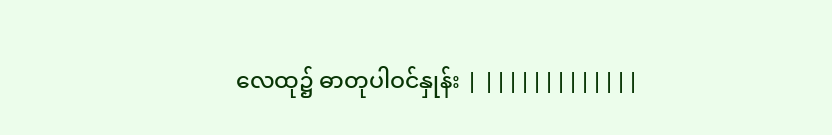လေထု၌ ဓာတုပါဝင်နှုန်း | |||||||||||||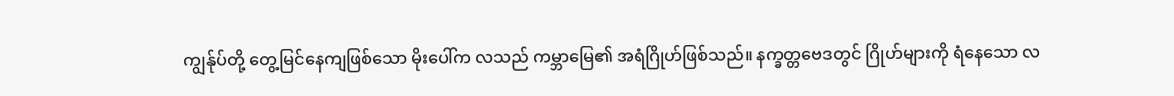ကျွန်ုပ်တို့ တွေ့မြင်နေကျဖြစ်သော မိုးပေါ်က လသည် ကမ္ဘာမြေ၏ အရံဂြိုဟ်ဖြစ်သည်။ နက္ခတ္တဗေဒတွင် ဂြိုဟ်များကို ရံနေသော လ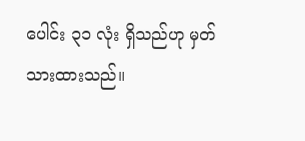ပေါင်း ၃၁ လုံး ရှိသည်ဟု မှတ်သားထားသည်။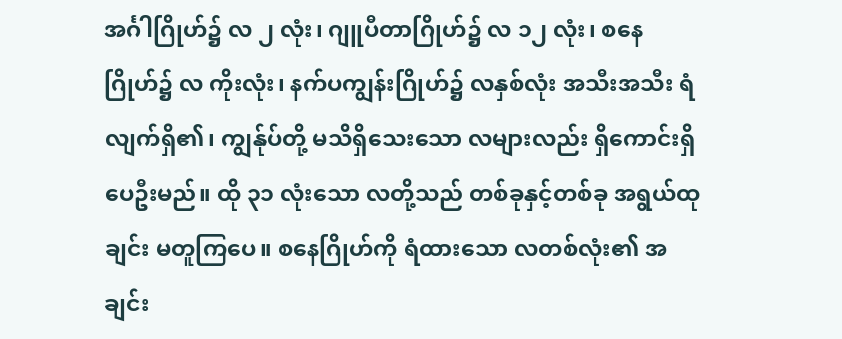အင်္ဂါဂြိုဟ်၌ လ ၂ လုံး၊ ဂျူပီတာဂြိုဟ်၌ လ ၁၂ လုံး၊ စနေဂြိုဟ်၌ လ ကိုးလုံး၊ နက်ပကျွန်းဂြိုဟ်၌ လနှစ်လုံး အသီးအသီး ရံလျက်ရှိ၏၊ ကျွန်ုပ်တို့ မသိရှိသေးသော လများလည်း ရှိကောင်းရှိပေဦးမည်။ ထို ၃၁ လုံးသော လတို့သည် တစ်ခုနှင့်တစ်ခု အရွယ်ထုချင်း မတူကြပေ။ စနေဂြိုဟ်ကို ရံထားသော လတစ်လုံး၏ အချင်း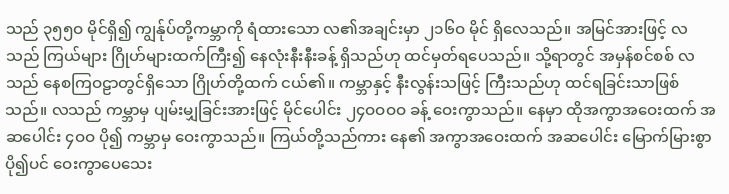သည် ၃၅၅ဝ မိုင်ရှိ၍ ကျွန်ုပ်တို့ကမ္ဘာကို ရံထားသော လ၏အချင်းမှာ ၂၁၆ဝ မိုင် ရှိလေသည်။ အမြင်အားဖြင့် လသည် ကြယ်များ ဂြိုဟ်များထက်ကြီး၍ နေလုံးနီးနီးခန့် ရှိသည်ဟု ထင်မှတ်ရပေသည်။ သို့ရာတွင် အမှန်စင်စစ် လသည် နေစကြဝဠာတွင်ရှိသော ဂြိုဟ်တို့ထက် ငယ်၏။ ကမ္ဘာနှင့် နီးလွန်းသဖြင့် ကြီးသည်ဟု ထင်ရခြင်းသာဖြစ်သည်။ လသည် ကမ္ဘာမှ ပျမ်းမျှခြင်းအားဖြင့် မိုင်ပေါင်း ၂၄ဝဝဝဝ ခန့် ဝေးကွာသည်။ နေမှာ ထိုအကွာအဝေးထက် အဆပေါင်း ၄ဝဝ ပို၍ ကမ္ဘာမှ ဝေးကွာသည်။ ကြယ်တို့သည်ကား နေ၏ အကွာအဝေးထက် အဆပေါင်း မြောက်မြားစွာပို၍ပင် ဝေးကွာပေသေး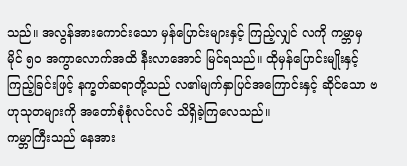သည်။ အလွန်အားကောင်းသော မှန်ပြောင်းများနှင့် ကြည့်လျှင် လကို ကမ္ဘာမှ မိုင် ၅ဝ အကွာလောက်အထိ နီးလာအောင် မြင်ရသည်။ ထိုမှန်ပြောင်းမျိုးနှင့် ကြည့်ခြင်းဖြင့် နက္ခတ်ဆရာတို့သည် လ၏မျက်နှာပြင်အကြောင်းနှင့် ဆိုင်သော ဗဟုသုတများကို အတော်စုံစုံလင်လင် သိရှိခဲ့ကြလေသည်။
ကမ္ဘာကြီးသည် နေအား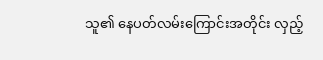သူ၏ နေပတ်လမ်းကြောင်းအတိုင်း လှည့်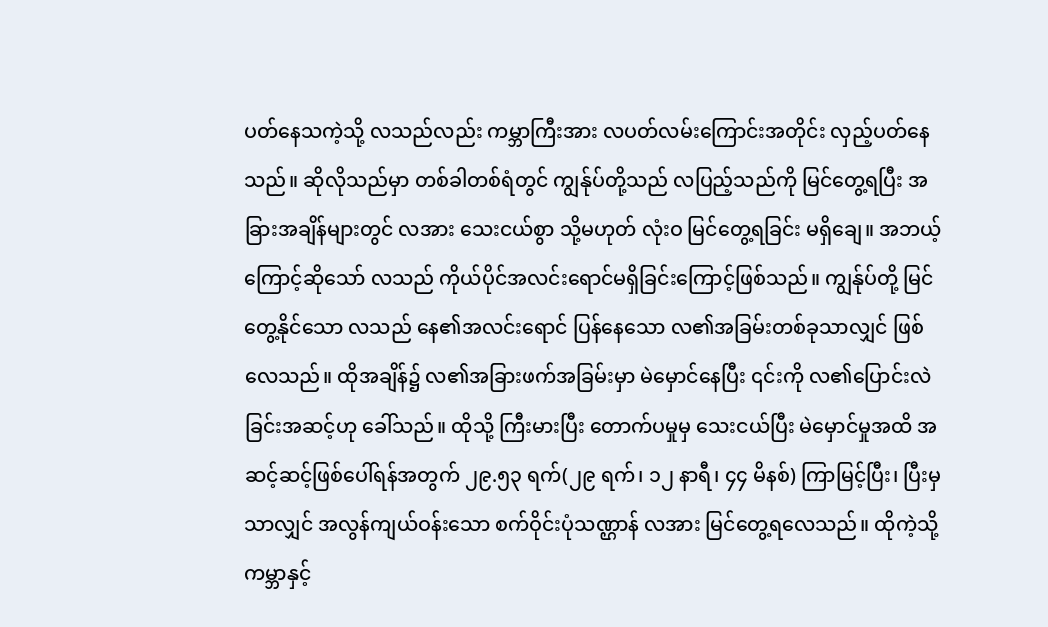ပတ်နေသကဲ့သို့ လသည်လည်း ကမ္ဘာကြီးအား လပတ်လမ်းကြောင်းအတိုင်း လှည့်ပတ်နေသည်။ ဆိုလိုသည်မှာ တစ်ခါတစ်ရံတွင် ကျွန်ုပ်တို့သည် လပြည့်သည်ကို မြင်တွေ့ရပြီး အခြားအချိန်များတွင် လအား သေးငယ်စွာ သို့မဟုတ် လုံးဝ မြင်တွေ့ရခြင်း မရှိချေ။ အဘယ့်ကြောင့်ဆိုသော် လသည် ကိုယ်ပိုင်အလင်းရောင်မရှိခြင်းကြောင့်ဖြစ်သည်။ ကျွန်ုပ်တို့ မြင်တွေ့နိုင်သော လသည် နေ၏အလင်းရောင် ပြန်နေသော လ၏အခြမ်းတစ်ခုသာလျှင် ဖြစ်လေသည်။ ထိုအချိန်၌ လ၏အခြားဖက်အခြမ်းမှာ မဲမှောင်နေပြီး ၎င်းကို လ၏ပြောင်းလဲခြင်းအဆင့်ဟု ခေါ်သည်။ ထိုသို့ ကြီးမားပြီး တောက်ပမှုမှ သေးငယ်ပြီး မဲမှောင်မှုအထိ အဆင့်ဆင့်ဖြစ်ပေါ်ရန်အတွက် ၂၉.၅၃ ရက်(၂၉ ရက်၊ ၁၂ နာရီ၊ ၄၄ မိနစ်) ကြာမြင့်ပြီး၊ ပြီးမှသာလျှင် အလွန်ကျယ်ဝန်းသော စက်ဝိုင်းပုံသဏ္ဌာန် လအား မြင်တွေ့ရလေသည်။ ထိုကဲ့သို့ ကမ္ဘာနှင့်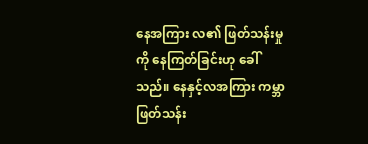နေအကြား လ၏ ဖြတ်သန်းမှုကို နေကြတ်ခြင်းဟု ခေါ်သည်။ နေနှင့်လအကြား ကမ္ဘာဖြတ်သန်း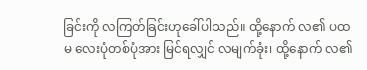ခြင်းကို လကြတ်ခြင်းဟုခေါ်ပါသည်။ ထို့နောက် လ၏ ပထမ လေးပုံတစ်ပုံအား မြင်ရလျှင် လမျက်ခုံး၊ ထို့နောက် လ၏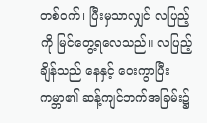တစ်ဝက်၊ ပြီးမှသာလျှင် လပြည့်ကို မြင်တွေ့ရလေသည်။ လပြည့်ချိန်သည် နေနှင့် ဝေးကွာပြီး ကမ္ဘာ၏ ဆန့်ကျင်ဘက်အခြမ်း၌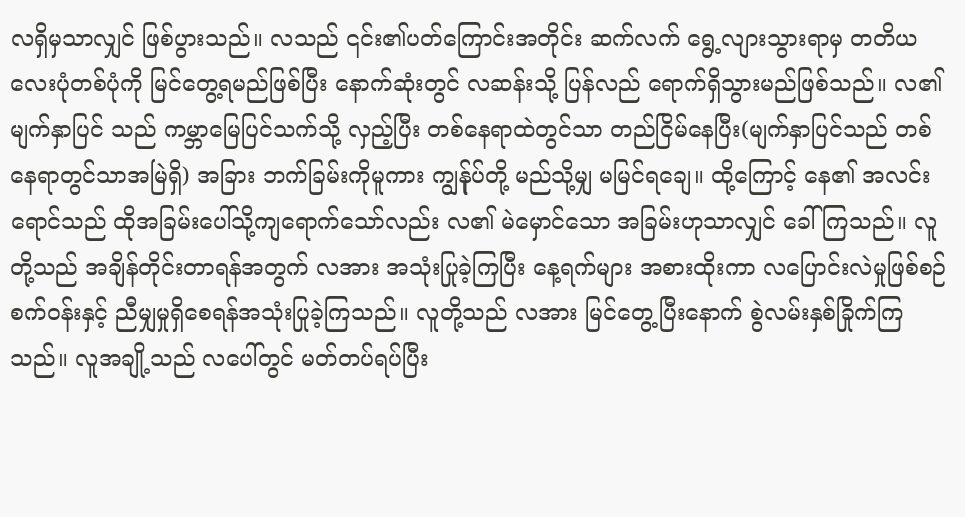လရှိမှသာလျှင် ဖြစ်ပွားသည်။ လသည် ၎င်း၏ပတ်ကြောင်းအတိုင်း ဆက်လက် ရွေ့လျားသွားရာမှ တတိယ လေးပုံတစ်ပုံကို မြင်တွေ့ရမည်ဖြစ်ပြီး နောက်ဆုံးတွင် လဆန်းသို့ ပြန်လည် ရောက်ရှိသွားမည်ဖြစ်သည်။ လ၏မျက်နှာပြင် သည် ကမ္ဘာမြေပြင်သက်သို့ လှည့်ပြီး တစ်နေရာထဲတွင်သာ တည်ငြိမ်နေပြီး(မျက်နှာပြင်သည် တစ်နေရာတွင်သာအမြဲရှိ) အခြား ဘက်ခြမ်းကိုမူကား ကျွန်ုပ်တို့ မည်သို့မျှ မမြင်ရချေ။ ထို့ကြောင့် နေ၏ အလင်းရောင်သည် ထိုအခြမ်းပေါ်သို့ကျရောက်သော်လည်း လ၏ မဲမှောင်သော အခြမ်းဟုသာလျှင် ခေါ်ကြသည်။ လူတို့သည် အချိန်တိုင်းတာရန်အတွက် လအား အသုံးပြုခဲ့ကြပြီး နေ့ရက်များ အစားထိုးကာ လပြောင်းလဲမှုဖြစ်စဉ် စက်ဝန်းနှင့် ညီမျှမှုရှိစေရန်အသုံးပြုခဲ့ကြသည်။ လူတို့သည် လအား မြင်တွေ့ပြီးနောက် စွဲလမ်းနှစ်ခြိုက်ကြသည်။ လူအချို့သည် လပေါ်တွင် မတ်တပ်ရပ်ပြီး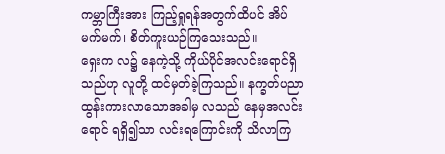ကမ္ဘာကြီးအား ကြည့်ရှုရန်အတွက်ထိပင် အိပ်မက်မက်၊ စိတ်ကူးယဉ်ကြသေးသည်။
ရှေးက လ၌ နေကဲ့သို့ ကိုယ်ပိုင်အလင်းရောင်ရှိသည်ဟု လူတို့ ထင်မှတ်ခဲ့ကြသည်။ နက္ခတ်ပညာ ထွန်းကားလာသောအခါမှ လသည် နေမှအလင်းရောင် ရရှိ၍သာ လင်းရကြောင်းကို သိလာကြ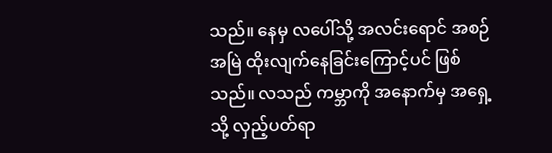သည်။ နေမှ လပေါ်သို့ အလင်းရောင် အစဉ်အမြဲ ထိုးလျက်နေခြင်းကြောင့်ပင် ဖြစ်သည်။ လသည် ကမ္ဘာကို အနောက်မှ အရှေ့သို့ လှည့်ပတ်ရာ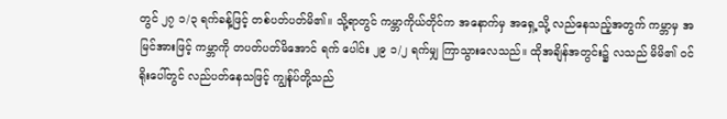တွင် ၂၇ ၁/၃ ရက်ခန့်ဖြင့် တစ်ပတ်ပတ်မိ၏။ သို့ရာတွင် ကမ္ဘာကိုယ်တိုင်က အနောက်မှ အရှေ့သို့ လည်နေသည့်အတွက် ကမ္ဘာမှ အမြင်အားဖြင့် ကမ္ဘာကို တပတ်ပတ်မိအောင် ရက် ပေါင်း ၂၉ ၁/၂ ရက်မျှ ကြာသွားလေသည်။ ထိုအချိန်အတွင်း၌ လသည် မိမိ၏ ဝင်ရိုးပေါ်တွင် လည်ပတ်နေသဖြင့် ကျွန်ုပ်တို့သည်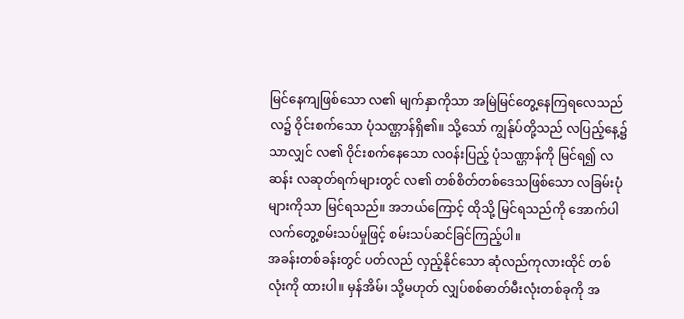မြင်နေကျဖြစ်သော လ၏ မျက်နှာကိုသာ အမြဲမြင်တွေ့နေကြရလေသည် လ၌ ဝိုင်းစက်သော ပုံသဏ္ဌာန်ရှိ၏။ သို့သော် ကျွန်ုပ်တို့သည် လပြည့်နေ့၌သာလျှင် လ၏ ဝိုင်းစက်နေသော လဝန်းပြည့် ပုံသဏ္ဌာန်ကို မြင်ရ၍ လဆန်း လဆုတ်ရက်များတွင် လ၏ တစ်စိတ်တစ်ဒေသဖြစ်သော လခြမ်းပုံများကိုသာ မြင်ရသည်။ အဘယ်ကြောင့် ထိုသို့ မြင်ရသည်ကို အောက်ပါလက်တွေ့စမ်းသပ်မှုဖြင့် စမ်းသပ်ဆင်ခြင်ကြည့်ပါ။
အခန်းတစ်ခန်းတွင် ပတ်လည် လှည့်နိုင်သော ဆုံလည်ကုလားထိုင် တစ်လုံးကို ထားပါ။ မှန်အိမ်၊ သို့မဟုတ် လျှပ်စစ်ဓာတ်မီးလုံးတစ်ခုကို အ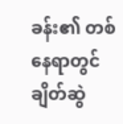ခန်း၏ တစ်နေရာတွင် ချိတ်ဆွဲ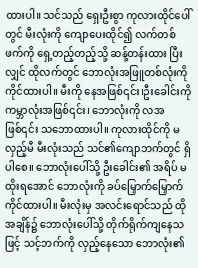ထားပါ။ သင်သည် ရှေးဦးစွာ ကုလားထိုင်ပေါ်တွင် မီးလုံးကို ကျောပေးထိုင်၍ လက်တစ်ဖက်ကို ရှေ့တည့်တည့်သို့ ဆန့်တန်းထား ပြီးလျှင် ထိုလက်တွင် ဘောလုံးအဖြူတစ်လုံးကို ကိုင်ထားပါ။ မီးကို နေအဖြစ်၎င်း၊ဦးခေါင်းကို ကမ္ဘာလုံးအဖြစ်၎င်း၊ ဘောလုံးကို လအဖြစ်၎င်း သဘောထားပါ။ ကုလားထိုင်ကို မလှည့်မီ မီးလုံးသည် သင်၏ကျောဘက်တွင် ရှိပါစေ။ ဘောလုံးပေါ်သို့ ဦးခေါင်း၏ အရိပ် မထိုးရအောင် ဘောလုံးကို ခပ်မြှောက်မြှောက်ကိုင်ထားပါ။ မီးလုံးမှ အလင်းရောင်သည် ထိုအချိန်၌ ဘောလုံးပေါ်သို့ တိုက်ရိုက်ကျနေသဖြင့် သင့်ဘက်ကို လှည့်နေသော ဘောလုံး၏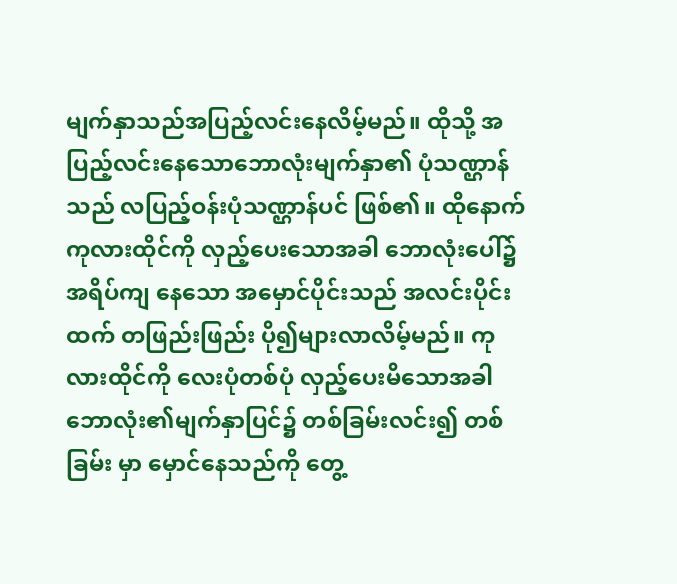မျက်နှာသည်အပြည့်လင်းနေလိမ့်မည်။ ထိုသို့ အပြည့်လင်းနေသောဘောလုံးမျက်နှာ၏ ပုံသဏ္ဌာန်သည် လပြည့်ဝန်းပုံသဏ္ဌာန်ပင် ဖြစ်၏။ ထိုနောက် ကုလားထိုင်ကို လှည့်ပေးသောအခါ ဘောလုံးပေါ်၌ အရိပ်ကျ နေသော အမှောင်ပိုင်းသည် အလင်းပိုင်းထက် တဖြည်းဖြည်း ပို၍များလာလိမ့်မည်။ ကုလားထိုင်ကို လေးပုံတစ်ပုံ လှည့်ပေးမိသောအခါ ဘောလုံး၏မျက်နှာပြင်၌ တစ်ခြမ်းလင်း၍ တစ်ခြမ်း မှာ မှောင်နေသည်ကို တွေ့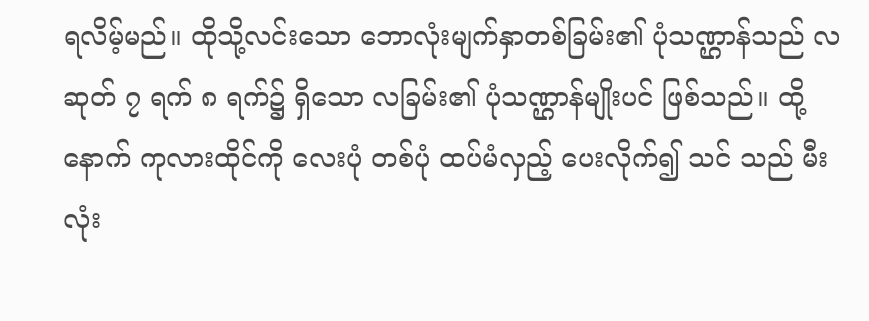ရလိမ့်မည်။ ထိုသို့လင်းသော ဘောလုံးမျက်နှာတစ်ခြမ်း၏ ပုံသဏ္ဌာန်သည် လဆုတ် ၇ ရက် ၈ ရက်၌ ရှိသော လခြမ်း၏ ပုံသဏ္ဌာန်မျိုးပင် ဖြစ်သည်။ ထို့နောက် ကုလားထိုင်ကို လေးပုံ တစ်ပုံ ထပ်မံလှည့် ပေးလိုက်၍ သင် သည် မီးလုံး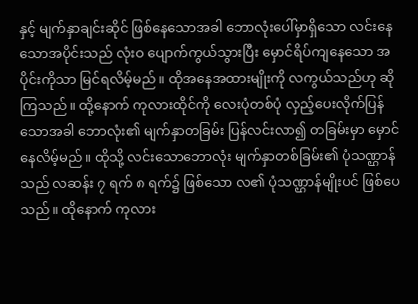နှင့် မျက်နှာချင်းဆိုင် ဖြစ်နေသောအခါ ဘောလုံးပေါ်မှာရှိသော လင်းနေသောအပိုင်းသည် လုံးဝ ပျောက်ကွယ်သွားပြီး မှောင်ရိပ်ကျနေသော အပိုင်းကိုသာ မြင်ရလိမ့်မည်။ ထိုအနေအထားမျိုးကို လကွယ်သည်ဟု ဆိုကြသည်။ ထို့နောက် ကုလားထိုင်ကို လေးပုံတစ်ပုံ လှည့်ပေးလိုက်ပြန်သောအခါ ဘောလုံး၏ မျက်နှာတခြမ်း ပြန်လင်းလာ၍ တခြမ်းမှာ မှောင်နေလိမ့်မည်။ ထိုသို့ လင်းသောဘောလုံး မျက်နှာတစ်ခြမ်း၏ ပုံသဏ္ဌာန်သည် လဆန်း ၇ ရက် ၈ ရက်၌ ဖြစ်သော လ၏ ပုံသဏ္ဌာန်မျိုးပင် ဖြစ်ပေသည်။ ထိုနောက် ကုလား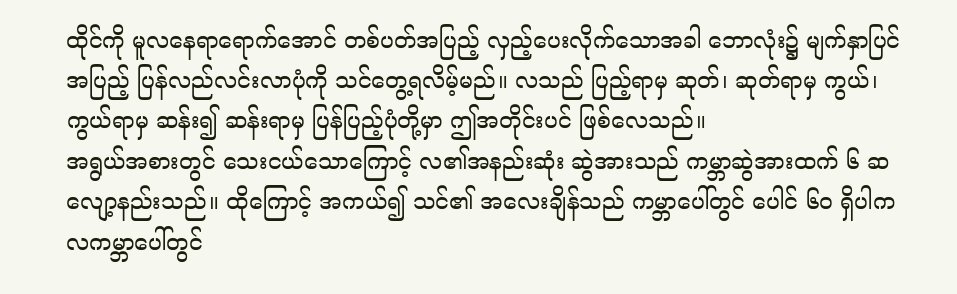ထိုင်ကို မူလနေရာရောက်အောင် တစ်ပတ်အပြည့် လှည့်ပေးလိုက်သောအခါ ဘောလုံး၌ မျက်နှာပြင်အပြည့် ပြန်လည်လင်းလာပုံကို သင်တွေ့ရလိမ့်မည်။ လသည် ပြည့်ရာမှ ဆုတ်၊ ဆုတ်ရာမှ ကွယ်၊ ကွယ်ရာမှ ဆန်း၍ ဆန်းရာမှ ပြန်ပြည့်ပုံတို့မှာ ဤအတိုင်းပင် ဖြစ်လေသည်။
အရွယ်အစားတွင် သေးငယ်သောကြောင့် လ၏အနည်းဆုံး ဆွဲအားသည် ကမ္ဘာဆွဲအားထက် ၆ ဆ လျော့နည်းသည်။ ထိုကြောင့် အကယ်၍ သင်၏ အလေးချိန်သည် ကမ္ဘာပေါ်တွင် ပေါင် ၆၀ ရှိပါက လကမ္ဘာပေါ်တွင်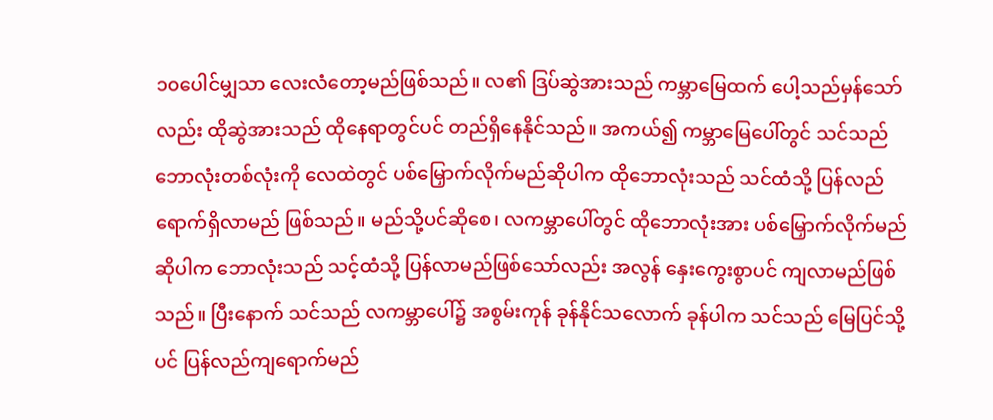၁၀ပေါင်မျှသာ လေးလံတော့မည်ဖြစ်သည်။ လ၏ ဒြပ်ဆွဲအားသည် ကမ္ဘာမြေထက် ပေါ့သည်မှန်သော်လည်း ထိုဆွဲအားသည် ထိုနေရာတွင်ပင် တည်ရှိနေနိုင်သည်။ အကယ်၍ ကမ္ဘာမြေပေါ်တွင် သင်သည် ဘောလုံးတစ်လုံးကို လေထဲတွင် ပစ်မြှောက်လိုက်မည်ဆိုပါက ထိုဘောလုံးသည် သင်ထံသို့ ပြန်လည်ရောက်ရှိလာမည် ဖြစ်သည်။ မည်သို့ပင်ဆိုစေ၊ လကမ္ဘာပေါ်တွင် ထိုဘောလုံးအား ပစ်မြှောက်လိုက်မည်ဆိုပါက ဘောလုံးသည် သင့်ထံသို့ ပြန်လာမည်ဖြစ်သော်လည်း အလွန် နှေးကွေးစွာပင် ကျလာမည်ဖြစ်သည်။ ပြီးနောက် သင်သည် လကမ္ဘာပေါ်၌ အစွမ်းကုန် ခုန်နိုင်သလောက် ခုန်ပါက သင်သည် မြေပြင်သို့ပင် ပြန်လည်ကျရောက်မည်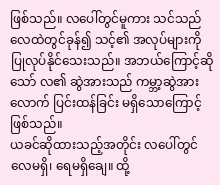ဖြစ်သည်။ လပေါ်တွင်မူကား သင်သည် လေထဲတွင်ခုန်၍ သင့်၏ အလုပ်များကို ပြုလုပ်နိုင်သေးသည်။ အဘယ်ကြောင့်ဆိုသော် လ၏ ဆွဲအားသည် ကမ္ဘာ့ဆွဲအားလောက် ပြင်းထန်ခြင်း မရှိသောကြောင့် ဖြစ်သည်။
ယခင်ဆိုထားသည့်အတိုင်း လပေါ်တွင် လေမရှိ၊ ရေမရှိချေ။ ထို့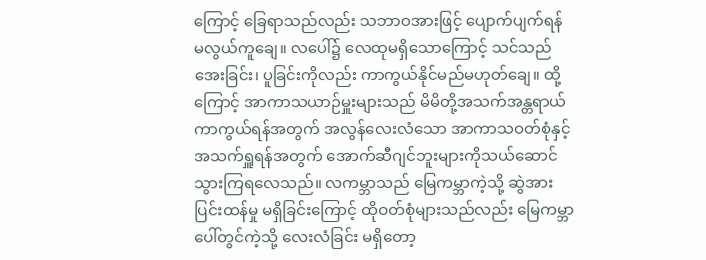ကြောင့် ခြေရာသည်လည်း သဘာဝအားဖြင့် ပျောက်ပျက်ရန် မလွယ်ကူချေ။ လပေါ်၌ လေထုမရှိသောကြောင့် သင်သည် အေးခြင်း၊ ပူခြင်းကိုလည်း ကာကွယ်နိုင်မည်မဟုတ်ချေ။ ထို့ကြောင့် အာကာသယာဉ်မှူးများသည် မိမိတို့အသက်အန္တရာယ်ကာကွယ်ရန်အတွက် အလွန်လေးလံသော အာကာသဝတ်စုံနှင့် အသက်ရှူရန်အတွက် အောက်ဆီဂျင်ဘူးများကိုသယ်ဆောင်သွားကြရလေသည်။ လကမ္ဘာသည် မြေကမ္ဘာကဲ့သို့ ဆွဲအား ပြင်းထန်မှု မရှိခြင်းကြောင့် ထိုဝတ်စုံများသည်လည်း မြေကမ္ဘာပေါ်တွင်ကဲ့သို့ လေးလံခြင်း မရှိတော့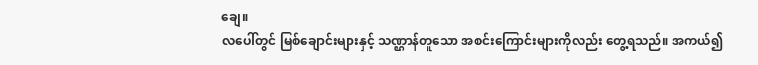ချေ။
လပေါ်တွင် မြစ်ချောင်းများနှင့် သဏ္ဌာန်တူသော အစင်းကြောင်းများကိုလည်း တွေ့ရသည်။ အကယ်၍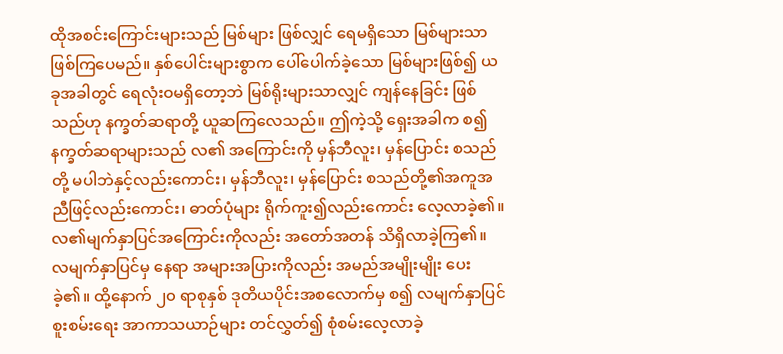ထိုအစင်းကြောင်းများသည် မြစ်များ ဖြစ်လျှင် ရေမရှိသော မြစ်များသာ ဖြစ်ကြပေမည်။ နှစ်ပေါင်းများစွာက ပေါ်ပေါက်ခဲ့သော မြစ်များဖြစ်၍ ယခုအခါတွင် ရေလုံးဝမရှိတော့ဘဲ မြစ်ရိုးများသာလျှင် ကျန်နေခြင်း ဖြစ်သည်ဟု နက္ခတ်ဆရာတို့ ယူဆကြလေသည်။ ဤကဲ့သို့ ရှေးအခါက စ၍ နက္ခတ်ဆရာများသည် လ၏ အကြောင်းကို မှန်ဘီလူး၊ မှန်ပြောင်း စသည်တို့ မပါဘဲနှင့်လည်းကောင်း၊ မှန်ဘီလူး၊ မှန်ပြောင်း စသည်တို့၏အကူအညီဖြင့်လည်းကောင်း၊ ဓာတ်ပုံများ ရိုက်ကူး၍လည်းကောင်း လေ့လာခဲ့၏။ လ၏မျက်နှာပြင်အကြောင်းကိုလည်း အတော်အတန် သိရှိလာခဲ့ကြ၏။ လမျက်နှာပြင်မှ နေရာ အများအပြားကိုလည်း အမည်အမျိုးမျိုး ပေးခဲ့၏။ ထို့နောက် ၂၀ ရာစုနှစ် ဒုတိယပိုင်းအစလောက်မှ စ၍ လမျက်နှာပြင် စူးစမ်းရေး အာကာသယာဉ်များ တင်လွှတ်၍ စုံစမ်းလေ့လာခဲ့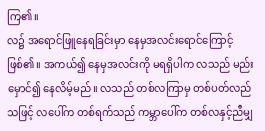ကြ၏။
လ၌ အရောင်ဖြူနေရခြင်းမှာ နေမှအလင်းရောင်ကြောင့်ဖြစ်၏။ အကယ်၍ နေမှအလင်းကို မရရှိပါက လသည် မည်းမှောင်၍ နေလိမ့်မည်။ လသည် တစ်လကြာမှ တစ်ပတ်လည်သဖြင့် လပေါ်က တစ်ရက်သည် ကမ္ဘာပေါ်က တစ်လနှင့်ညီမျှ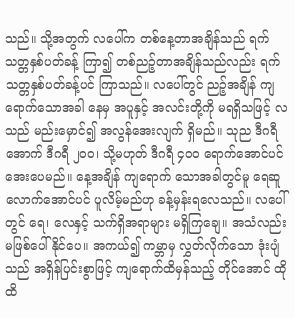သည်။ သို့အတွက် လပေါ်က တစ်နေ့တာအချိန်သည် ရက်သတ္တနှစ်ပတ်ခန့် ကြာ၍ တစ်ညဉ့်တာအချိန်သည်လည်း ရက်သတ္တနှစ်ပတ်ခန့်ပင် ကြာသည်။ လပေါ်တွင် ညဉ့်အချိန် ကျရောက်သောအခါ နေမှ အပူနှင့် အလင်းတို့ကို မရရှိသဖြင့် လသည် မည်းမှောင်၍ အလွန်အေးလျက် ရှိမည်။ သုည ဒီဂရီ အောက် ဒီဂရီ ၂ဝဝ၊ သို့မဟုတ် ဒီဂရီ ၄ဝဝ ရောက်အောင်ပင် အေးပေမည်။ နေ့အချိန် ကျရောက် သောအခါတွင်မူ ရေဆူလောက်အောင်ပင် ပူလိမ့်မည်ဟု ခန့်မှန်းရလေသည်။ လပေါ်တွင် ရေ၊ လေနှင့် သက်ရှိအရာများ မရှိကြချေ။ အသံလည်း မဖြစ်ပေါ်နိုင်ပေ။ အကယ်၍ ကမ္ဘာမှ လွှတ်လိုက်သော ဒုံးပျံသည် အရှိန်ပြင်းစွာဖြင့် ကျရောက်ထိမှန်သည့် တိုင်အောင် ထိုထိ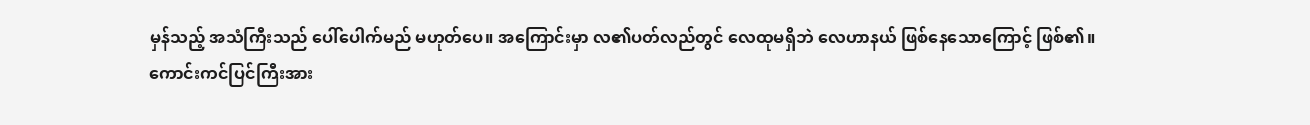မှန်သည့် အသံကြီးသည် ပေါ်ပေါက်မည် မဟုတ်ပေ။ အကြောင်းမှာ လ၏ပတ်လည်တွင် လေထုမရှိဘဲ လေဟာနယ် ဖြစ်နေသောကြောင့် ဖြစ်၏။
ကောင်းကင်ပြင်ကြီးအား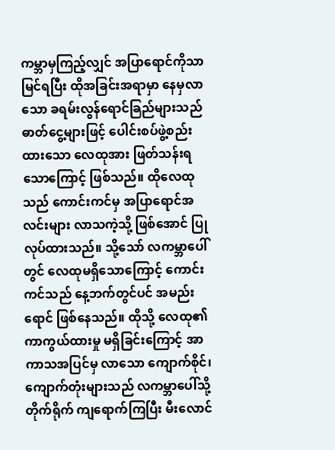ကမ္ဘာမှကြည့်လျှင် အပြာရောင်ကိုသာမြင်ရပြီး ထိုအခြင်းအရာမှာ နေမှလာသော ခရမ်းလွန်ရောင်ခြည်များသည် ဓာတ်ငွေ့များဖြင့် ပေါင်းစပ်ဖွဲ့စည်းထားသော လေထုအား ဖြတ်သန်းရသောကြောင့် ဖြစ်သည်။ ထိုလေထုသည် ကောင်းကင်မှ အပြာရောင်အလင်းများ လာသကဲ့သို့ ဖြစ်အောင် ပြုလုပ်ထားသည်။ သို့သော် လကမ္ဘာပေါ်တွင် လေထုမရှိသောကြောင့် ကောင်းကင်သည် နေ့ဘက်တွင်ပင် အမည်းရောင် ဖြစ်နေသည်။ ထိုသို့ လေထု၏ ကာကွယ်ထားမှု မရှိခြင်းကြောင့် အာကာသအပြင်မှ လာသော ကျောက်စိုင်၊ ကျောက်တုံးများသည် လကမ္ဘာပေါ်သို့ တိုက်ရိုက် ကျရောက်ကြပြီး မီးလောင်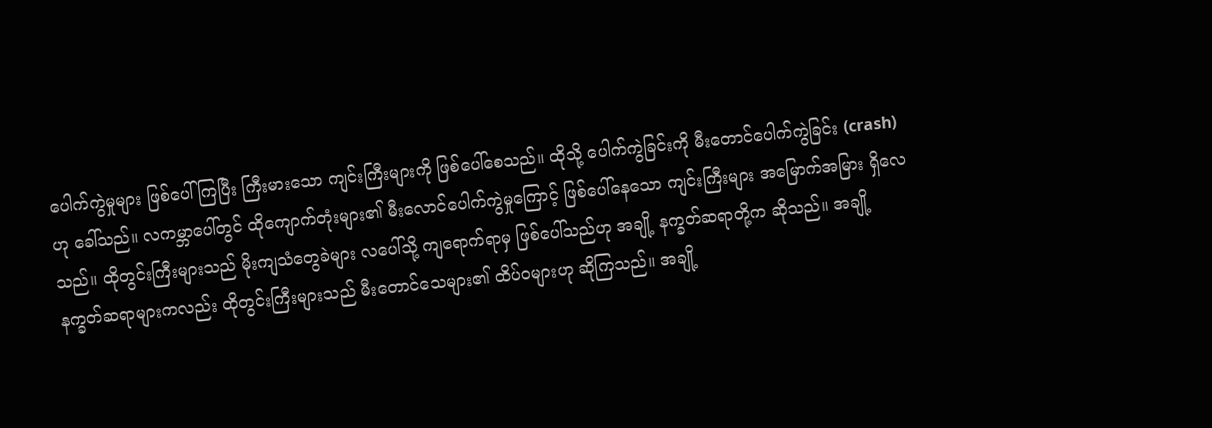ပေါက်ကွဲမှုများ ဖြစ်ပေါ်ကြပြီး ကြီးမားသော ကျင်းကြီးများကို ဖြစ်ပေါ်စေသည်။ ထိုသို့ ပေါက်ကွဲခြင်းကို မီးတောင်ပေါက်ကွဲခြင်း (crash)ဟု ခေါ်သည်။ လကမ္ဘာပေါ်တွင် ထိုကျောက်တုံးများ၏ မီးလောင်ပေါက်ကွဲမှုကြောင့် ဖြစ်ပေါ်နေသော ကျင်းကြီးများ အမြောက်အမြား ရှိလေသည်။ ထိုတွင်းကြီးများသည် မိုးကျသံတွေခဲများ လပေါ်သို့ ကျရောက်ရာမှ ဖြစ်ပေါ်သည်ဟု အချို့ နက္ခတ်ဆရာတို့က ဆိုသည်။ အချို့နက္ခတ်ဆရာများကလည်း ထိုတွင်းကြီးများသည် မီးတောင်သေများ၏ ထိပ်ဝများဟု ဆိုကြသည်။ အချို့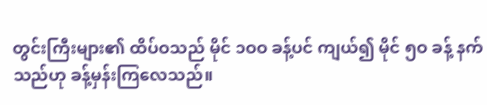တွင်းကြီးများ၏ ထိပ်ဝသည် မိုင် ၁ဝဝ ခန့်ပင် ကျယ်၍ မိုင် ၅ဝ ခန့် နက်သည်ဟု ခန့်မှန်းကြလေသည်။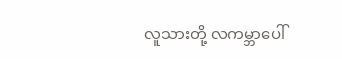လူသားတို့ လကမ္ဘာပေါ်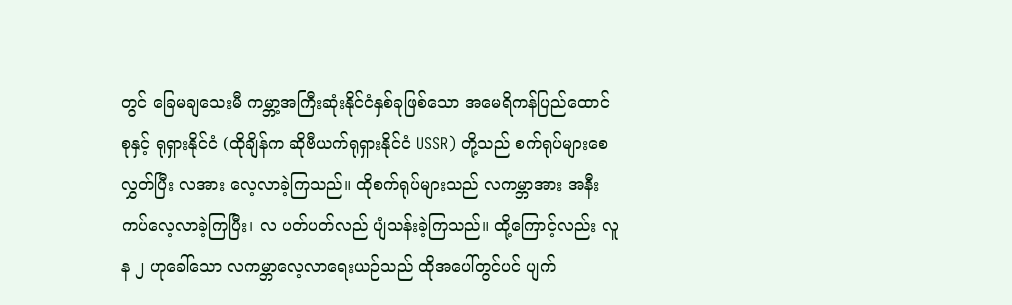တွင် ခြေမချသေးမီ ကမ္ဘာ့အကြီးဆုံးနိုင်ငံနှစ်ခုဖြစ်သော အမေရိကန်ပြည်ထောင်စုနှင့် ရုရှားနိုင်ငံ (ထိုချိန်က ဆိုဗီယက်ရုရှားနိုင်ငံ USSR) တို့သည် စက်ရုပ်များစေလွှတ်ပြီး လအား လေ့လာခဲ့ကြသည်။ ထိုစက်ရုပ်များသည် လကမ္ဘာအား အနီးကပ်လေ့လာခဲ့ကြပြီး၊ လ ပတ်ပတ်လည် ပျံသန်းခဲ့ကြသည်။ ထို့ကြောင့်လည်း လူန ၂ ဟုခေါ်သော လကမ္ဘာလေ့လာရေးယဉ်သည် ထိုအပေါ်တွင်ပင် ပျက်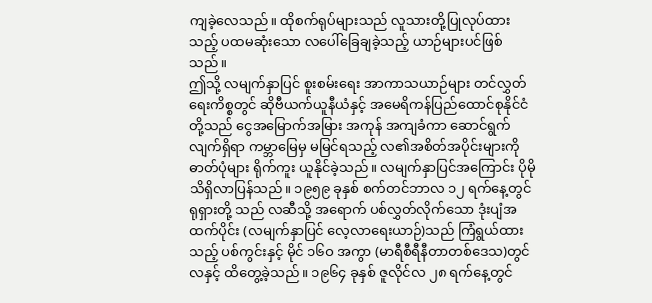ကျခဲ့လေသည်။ ထိုစက်ရုပ်များသည် လူသားတို့ပြုလုပ်ထားသည့် ပထမဆုံးသော လပေါ်ခြေချခဲ့သည့် ယာဉ်များပင်ဖြစ်သည်။
ဤသို့ လမျက်နှာပြင် စူးစမ်းရေး အာကာသယာဉ်များ တင်လွှတ်ရေးကိစ္စတွင် ဆိုဗီယက်ယူနီယံနှင့် အမေရိကန်ပြည်ထောင်စုနိုင်ငံတို့သည် ငွေအမြောက်အမြား အကုန် အကျခံကာ ဆောင်ရွက်လျက်ရှိရာ ကမ္ဘာမြေမှ မမြင်ရသည့် လ၏အစိတ်အပိုင်းများကို ဓာတ်ပုံများ ရိုက်ကူး ယူနိုင်ခဲ့သည်။ လမျက်နှာပြင်အကြောင်း ပိုမိုသိရှိလာပြန်သည်။ ၁၉၅၉ ခုနှစ် စက်တင်ဘာလ ၁၂ ရက်နေ့တွင် ရုရှားတို့ သည် လဆီသို့ အရောက် ပစ်လွှတ်လိုက်သော ဒုံးပျံအထက်ပိုင်း (လမျက်နှာပြင် လေ့လာရေးယာဉ်)သည် ကြံရွယ်ထားသည့် ပစ်ကွင်းနှင့် မိုင် ၁၆ဝ အကွာ (မာရီစီရီနီတာတစ်ဒေသ)တွင် လနှင့် ထိတွေ့ခဲ့သည်။ ၁၉၆၄ ခုနှစ် ဇူလိုင်လ ၂၈ ရက်နေ့တွင်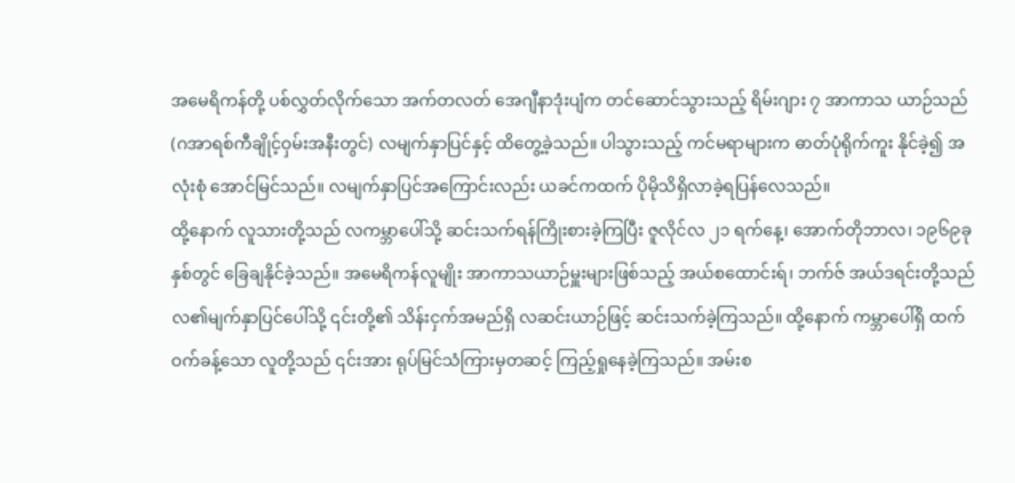အမေရိကန်တို့ ပစ်လွှတ်လိုက်သော အက်တလတ် အေဂျီနာဒုံးပျံက တင်ဆောင်သွားသည့် ရိမ်းဂျား ၇ အာကာသ ယာဉ်သည် (ဂအာရစ်ကီချိုင့်ဝှမ်းအနီးတွင်) လမျက်နှာပြင်နှင့် ထိတွေ့ခဲ့သည်။ ပါသွားသည့် ကင်မရာများက ဓာတ်ပုံရိုက်ကူး နိုင်ခဲ့၍ အလုံးစုံ အောင်မြင်သည်။ လမျက်နှာပြင်အကြောင်းလည်း ယခင်ကထက် ပိုမိုသိရှိလာခဲ့ရပြန်လေသည်။
ထို့နောက် လူသားတို့သည် လကမ္ဘာပေါ်သို့ ဆင်းသက်ရန်ကြိုးစားခဲ့ကြပြီး ဇူလိုင်လ ၂၁ ရက်နေ့၊ အောက်တိုဘာလ၊ ၁၉၆၉ခုနှစ်တွင် ခြေချနိုင်ခဲ့သည်။ အမေရိကန်လူမျိုး အာကာသယာဉ်မှူးများဖြစ်သည့် အယ်စထောင်းရ်၊ ဘက်ဇ် အယ်ဒရင်းတို့သည် လ၏မျက်နှာပြင်ပေါ်သို့ ၎င်းတို့၏ သိန်းငှက်အမည်ရှိ လဆင်းယာဉ်ဖြင့် ဆင်းသက်ခဲ့ကြသည်။ ထို့နောက် ကမ္ဘာပေါ်ရှိ ထက်ဝက်ခန့်သော လူတို့သည် ၎င်းအား ရုပ်မြင်သံကြားမှတဆင့် ကြည့်ရှုနေခဲ့ကြသည်။ အမ်းစ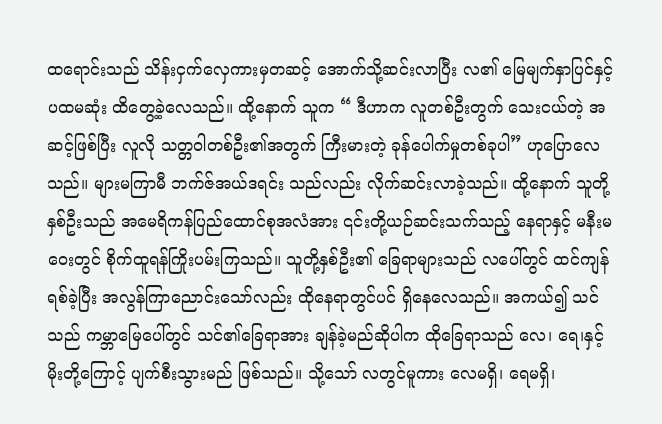ထရောင်းသည် သိန်းငှက်လှေကားမှတဆင့် အောက်သို့ဆင်းလာပြီး လ၏ မြေမျက်နှာပြင်နှင့် ပထမဆုံး ထိတွေ့ခဲ့လေသည်။ ထို့နောက် သူက “ ဒီဟာက လူတစ်ဦးတွက် သေးငယ်တဲ့ အဆင့်ဖြစ်ပြီး လူလို သတ္တဝါတစ်ဦး၏အတွက် ကြီးမားတဲ့ ခုန်ပေါက်မှုတစ်ခုပါ” ဟုပြောလေသည်။ များမကြာမီ ဘက်ဇ်အယ်ဒရင်း သည်လည်း လိုက်ဆင်းလာခဲ့သည်။ ထို့နောက် သူတို့နှစ်ဦးသည် အမေရိကန်ပြည်ထောင်စုအလံအား ၎င်းတို့ယဉ်ဆင်းသက်သည့် နေရာနှင့် မနီးမဝေးတွင် စိုက်ထူရန်ကြိုးပမ်းကြသည်။ သူတို့နှစ်ဦး၏ ခြေရာများသည် လပေါ်တွင် ထင်ကျန်ရစ်ခဲ့ပြီး အလွန်ကြာညောင်းသော်လည်း ထိုနေရာတွင်ပင် ရှိနေလေသည်။ အကယ်၍ သင်သည် ကမ္ဘာမြေပေါ်တွင် သင်၏ခြေရာအား ချန်ခဲ့မည်ဆိုပါက ထိုခြေရာသည် လေ၊ ရေ၊နှင့် မိုးတို့ကြောင့် ပျက်စီးသွားမည် ဖြစ်သည်။ သို့သော် လတွင်မူကား လေမရှိ၊ ရေမရှိ၊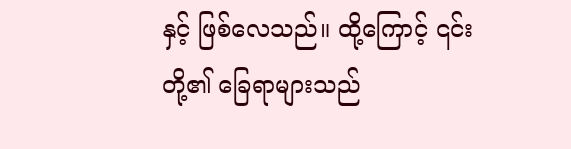နှင့် ဖြစ်လေသည်။ ထို့ကြောင့် ၎င်းတို့၏ ခြေရာများသည်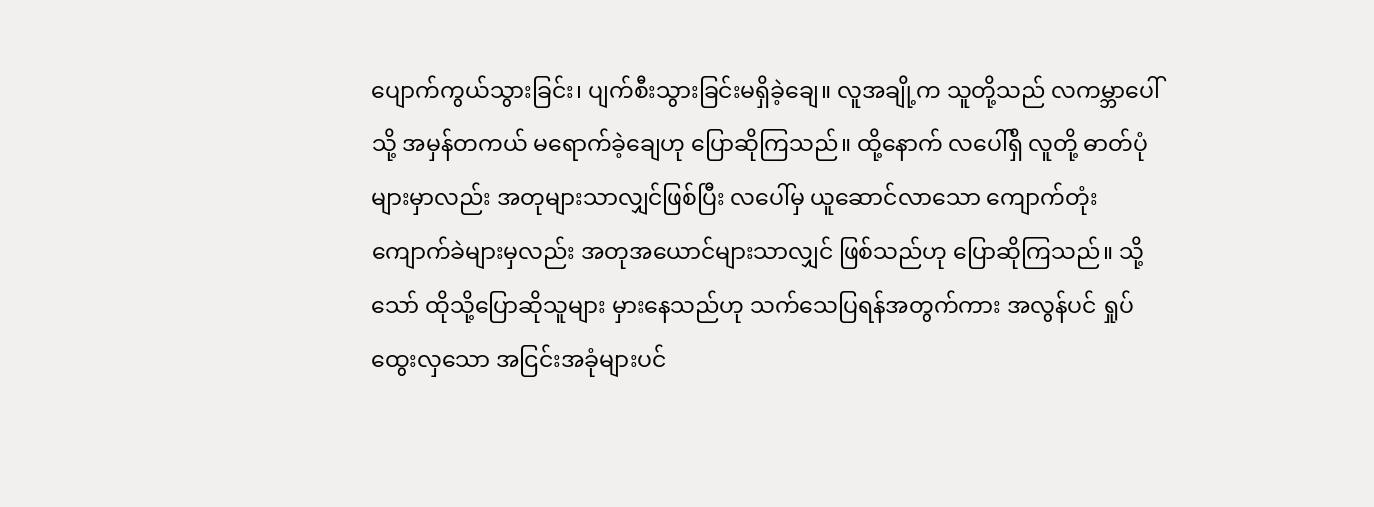ပျောက်ကွယ်သွားခြင်း၊ ပျက်စီးသွားခြင်းမရှိခဲ့ချေ။ လူအချို့က သူတို့သည် လကမ္ဘာပေါ်သို့ အမှန်တကယ် မရောက်ခဲ့ချေဟု ပြောဆိုကြသည်။ ထို့နောက် လပေါ်ရှိ လူတို့ ဓာတ်ပုံများမှာလည်း အတုများသာလျှင်ဖြစ်ပြီး လပေါ်မှ ယူဆောင်လာသော ကျောက်တုံးကျောက်ခဲများမှလည်း အတုအယောင်များသာလျှင် ဖြစ်သည်ဟု ပြောဆိုကြသည်။ သို့သော် ထိုသို့ပြောဆိုသူများ မှားနေသည်ဟု သက်သေပြရန်အတွက်ကား အလွန်ပင် ရှုပ်ထွေးလှသော အငြင်းအခုံများပင်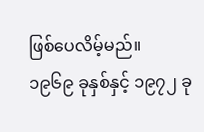ဖြစ်ပေလိမ့်မည်။
၁၉၆၉ ခုနှစ်နှင့် ၁၉၇၂ ခု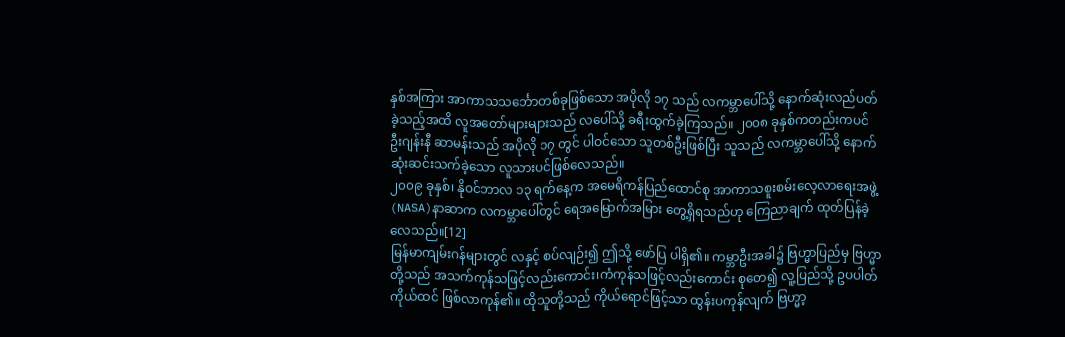နှစ်အကြား အာကာသသင်္ဘောတစ်ခုဖြစ်သော အပိုလို ၁၇ သည် လကမ္ဘာပေါ်သို့ နောက်ဆုံးလည်ပတ်ခဲ့သည့်အထိ လူအတော်များများသည် လပေါ်သို့ ခရီးထွက်ခဲ့ကြသည်။ ၂၀၀၈ ခုနှစ်ကတည်းကပင် ဦးဂျန်းနီ ဆာမန်းသည် အပိုလို ၁၇ တွင် ပါဝင်သော သူတစ်ဦးဖြစ်ပြီး သူသည် လကမ္ဘာပေါ်သို့ နောက်ဆုံးဆင်းသက်ခဲ့သော လူသားပင်ဖြစ်လေသည်။
၂၀၀၉ ခုနှစ်၊ နိုဝင်ဘာလ ၁၃ ရက်နေ့က အမေရိကန်ပြည်ထောင်စု အာကာသစူးစမ်းလေ့လာရေးအဖွဲ့(NASA)နာဆာက လကမ္ဘာပေါ်တွင် ရေအမြောက်အမြား တွေ့ရှိရသည်ဟု ကြေညာချက် ထုတ်ပြန်ခဲ့လေသည်။[12]
မြန်မာကျမ်းဂန်များတွင် လနှင့် စပ်လျဉ်း၍ ဤသို့ ဖော်ပြ ပါရှိ၏။ ကမ္ဘာဦးအခါ၌ ဗြဟ္မာပြည်မှ ဗြဟ္မာတို့သည် အသက်ကုန်သဖြင့်လည်းကောင်း၊ကံကုန်သဖြင့်လည်းကောင်း စုတေ၍ လူ့ပြည်သို့ ဥပပါတ် ကိုယ်ထင် ဖြစ်လာကုန်၏။ ထိုသူတို့သည် ကိုယ်ရောင်ဖြင့်သာ ထွန်းပကုန်လျက် ဗြဟ္မာ့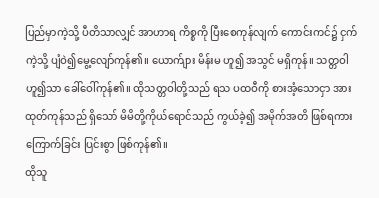ပြည်မှာကဲ့သို့ ပီတိသာလျှင် အာဟာရ ကိစ္စကို ပြီးစေကုန်လျက် ကောင်းကင်၌ ငှက်ကဲ့သို့ ပျံဝဲ၍မွေ့လျော်ကုန်၏။ ယောက်ျား မိန်းမ ဟူ၍ အသွင် မရှိကုန်။ သတ္တဝါဟူ၍သာ ခေါ်ဝေါ်ကုန်၏။ ထိုသတ္တဝါတို့သည် ရသ ပထဝီကို စားအံ့သောငှာ အားထုတ်ကုန်သည် ရှိသော် မိမိတို့ကိုယ်ရောင်သည် ကွယ်ခဲ့၍ အမိုက်အတိ ဖြစ်ရကား ကြောက်ခြင်း ပြင်းစွာ ဖြစ်ကုန်၏။
ထိုသူ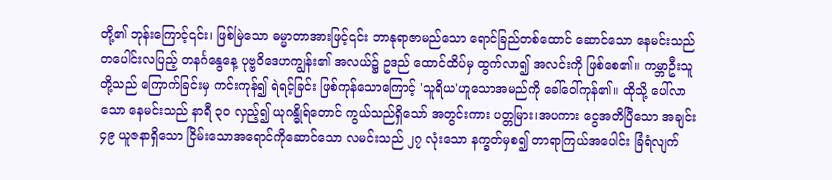တို့၏ ဘုန်းကြောင့်၎င်း၊ ဖြစ်မြဲသော ဓမ္မာတာအားဖြင့်၎င်း ဘာနုရာဇာမည်သော ရောင်ခြည်တစ်ထောင် ဆောင်သော နေမင်းသည် တပေါင်းလပြည့် တနင်္ဂနွေနေ့ ပုဗ္ဗဝိဒေဟကျွန်း၏ အလယ်၌ ဥဒည် ထောင်ထိပ်မှ ထွက်လာ၍ အလင်းကို ဖြစ်စေ၏။ ကမ္ဘာဦးသူတို့သည် ကြောက်ခြင်းမှ ကင်းကုန်၍ ရဲရင့်ခြင်း ဖြစ်ကုန်သောကြောင့် 'သူရိယ'ဟူသောအမည်ကို ခေါ်ဝေါ်ကုန်၏။ ထိုသို့ ပေါ်လာသော နေမင်းသည် နာရီ ၃ဝ လှည့်၍ ယုဂန္ဓိုရ်တောင် ကွယ်သည်ရှိသော် အတွင်းကား ပတ္တမြား၊အပကား ငွေအတိပြီသော အချင်း ၄၉ ယူဇနာရှိသော ငြိမ်းသောအရောင်ကိုဆောင်သော လမင်းသည် ၂၇ လုံးသော နက္ခတ်မှစ၍ တာရာကြယ်အပေါင်း ခြံရံလျက်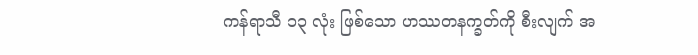ကန်ရာသီ ၁၃ လုံး ဖြစ်သော ဟဿတနက္ခတ်ကို စီးလျက် အ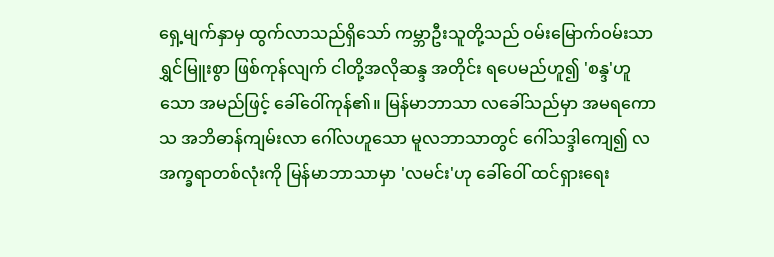ရှေ့မျက်နှာမှ ထွက်လာသည်ရှိသော် ကမ္ဘာဦးသူတို့သည် ဝမ်းမြောက်ဝမ်းသာ ရွှင်မြူးစွာ ဖြစ်ကုန်လျက် ငါတို့အလိုဆန္ဒ အတိုင်း ရပေမည်ဟူ၍ 'စန္ဒ'ဟူသော အမည်ဖြင့် ခေါ်ဝေါ်ကုန်၏။ မြန်မာဘာသာ လခေါ်သည်မှာ အမရကောသ အဘိဓာန်ကျမ်းလာ ဂေါ်လဟူသော မူလဘာသာတွင် ဂေါ်သဒ္ဒါကျေ၍ လ အက္ခရာတစ်လုံးကို မြန်မာဘာသာမှာ 'လမင်း'ဟု ခေါ်ဝေါ် ထင်ရှားရေး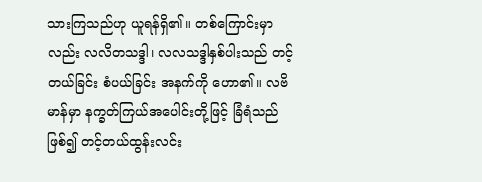သားကြသည်ဟု ယူရန်ရှိ၏။ တစ်ကြောင်းမှာလည်း လလိတသဒ္ဒါ၊ လလသဒ္ဒါနှစ်ပါးသည် တင့်တယ်ခြင်း စံပယ်ခြင်း အနက်ကို ဟော၏။ လဗိမာန်မှာ နက္ခတ်ကြယ်အပေါင်းတို့ဖြင့် ခြံရံသည် ဖြစ်၍ တင့်တယ်ထွန်းလင်း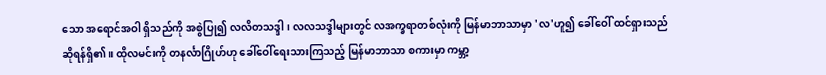သော အရောင်အဝါ ရှိသည်ကို အစွဲပြု၍ လလိတသဒ္ဒါ၊ လလသဒ္ဒါများတွင် လအက္ခရာတစ်လုံးကို မြန်မာဘာသာမှာ 'လ'ဟူ၍ ခေါ်ဝေါ် ထင်ရှားသည် ဆိုရန်ရှိ၏။ ထိုလမင်းကို တနင်္လာဂြိုဟ်ဟု ခေါ်ဝေါ်ရေးသားကြသည့် မြန်မာဘာသာ စကားမှာ ကမ္ဘာ့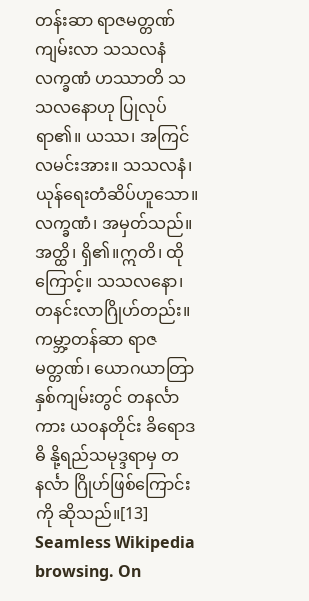တန်းဆာ ရာဇမတ္တဏ်ကျမ်းလာ သသလနံ လက္ခဏံ ဟဿာတိ သသလနောဟု ပြုလုပ်ရာ၏။ ယဿ၊ အကြင် လမင်းအား။ သသလနံ၊ ယုန်ရေးတံဆိပ်ဟူသော။ လက္ခဏံ၊ အမှတ်သည်။ အတ္ထိ၊ ရှိ၏။ဣတိ၊ ထိုကြောင့်။ သသလနော၊ တနင်းလာဂြိုဟ်တည်း။ ကမ္ဘာ့တန်ဆာ ရာဇမတ္တဏ်၊ ယောဂယာတြာ နှစ်ကျမ်းတွင် တနင်္လာကား ယဝနတိုင်း ခိရောဒဓိ နို့ရည်သမုဒ္ဒရာမှ တနင်္လာ ဂြိုဟ်ဖြစ်ကြောင်းကို ဆိုသည်။[13]
Seamless Wikipedia browsing. On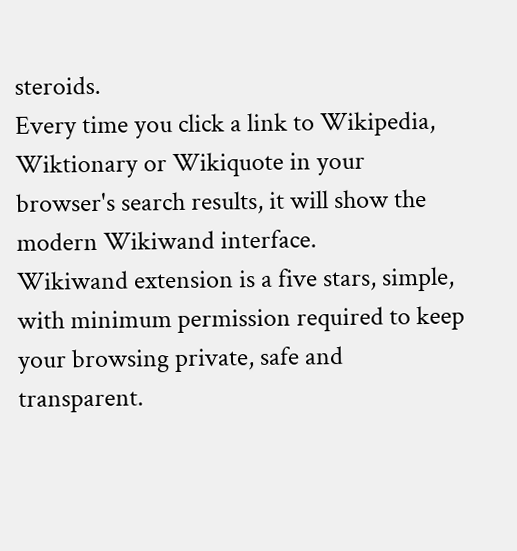steroids.
Every time you click a link to Wikipedia, Wiktionary or Wikiquote in your browser's search results, it will show the modern Wikiwand interface.
Wikiwand extension is a five stars, simple, with minimum permission required to keep your browsing private, safe and transparent.